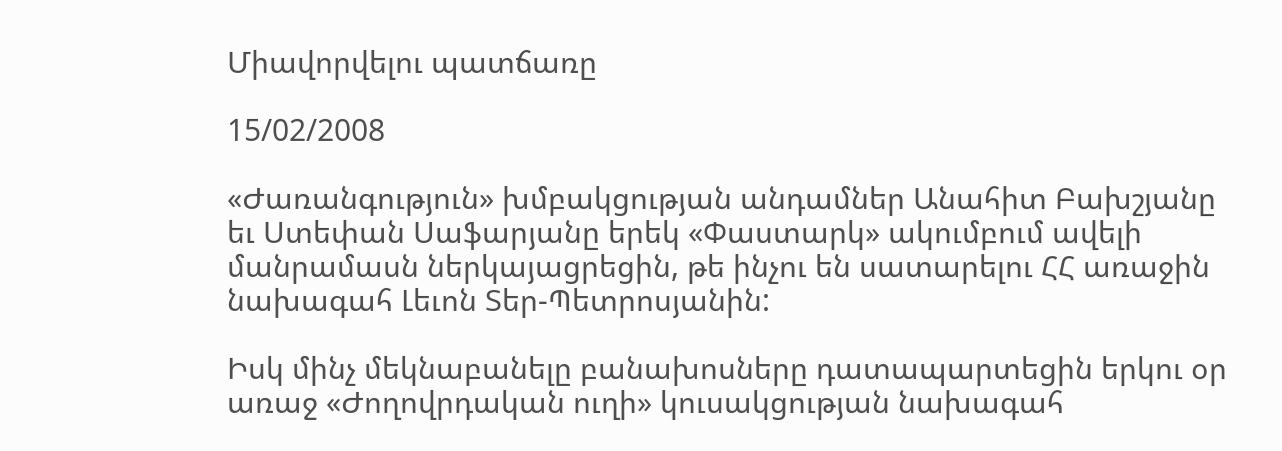Միավորվելու պատճառը

15/02/2008

«Ժառանգություն» խմբակցության անդամներ Անահիտ Բախշյանը եւ Ստեփան Սաֆարյանը երեկ «Փաստարկ» ակումբում ավելի մանրամասն ներկայացրեցին, թե ինչու են սատարելու ՀՀ առաջին նախագահ Լեւոն Տեր-Պետրոսյանին:

Իսկ մինչ մեկնաբանելը բանախոսները դատապարտեցին երկու օր առաջ «Ժողովրդական ուղի» կուսակցության նախագահ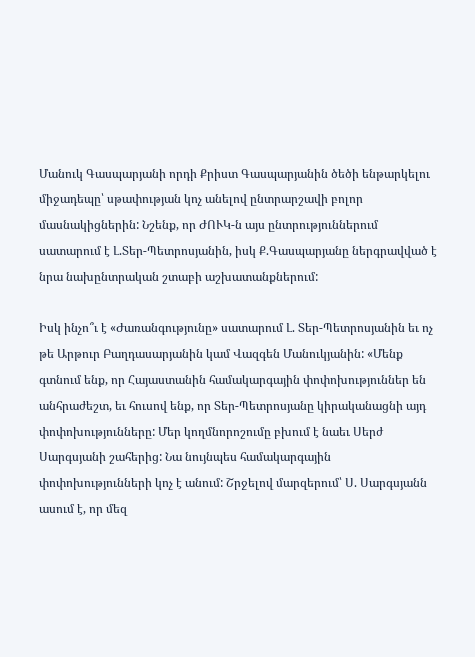Մանուկ Գասպարյանի որդի Քրիստ Գասպարյանին ծեծի ենթարկելու միջադեպը՝ սթափության կոչ անելով ընտրարշավի բոլոր մասնակիցներին: Նշենք, որ ԺՈՒԿ-ն այս ընտրություններում սատարում է Լ.Տեր-Պետրոսյանին, իսկ Ք.Գասպարյանը ներգրավված է նրա նախընտրական շտաբի աշխատանքներում:

Իսկ ինչո՞ւ է «Ժառանգությունը» սատարում Լ. Տեր-Պետրոսյանին եւ ոչ թե Արթուր Բաղդասարյանին կամ Վազգեն Մանուկյանին: «Մենք գտնում ենք, որ Հայաստանին համակարգային փոփոխություններ են անհրաժեշտ, եւ հուսով ենք, որ Տեր-Պետրոսյանը կիրականացնի այդ փոփոխությունները: Մեր կողմնորոշումը բխում է նաեւ Սերժ Սարգսյանի շահերից: Նա նույնպես համակարգային փոփոխությունների կոչ է անում: Շրջելով մարզերում՝ Ս. Սարգսյանն ասում է, որ մեզ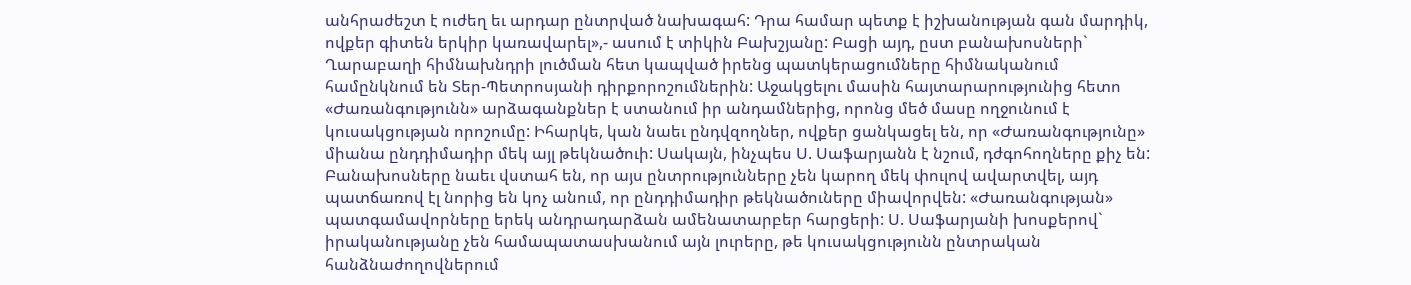անհրաժեշտ է ուժեղ եւ արդար ընտրված նախագահ: Դրա համար պետք է իշխանության գան մարդիկ, ովքեր գիտեն երկիր կառավարել»,- ասում է տիկին Բախշյանը: Բացի այդ, ըստ բանախոսների` Ղարաբաղի հիմնախնդրի լուծման հետ կապված իրենց պատկերացումները հիմնականում համընկնում են Տեր-Պետրոսյանի դիրքորոշումներին: Աջակցելու մասին հայտարարությունից հետո «Ժառանգությունն» արձագանքներ է ստանում իր անդամներից, որոնց մեծ մասը ողջունում է կուսակցության որոշումը: Իհարկե, կան նաեւ ընդվզողներ, ովքեր ցանկացել են, որ «Ժառանգությունը» միանա ընդդիմադիր մեկ այլ թեկնածուի: Սակայն, ինչպես Ս. Սաֆարյանն է նշում, դժգոհողները քիչ են: Բանախոսները նաեւ վստահ են, որ այս ընտրությունները չեն կարող մեկ փուլով ավարտվել, այդ պատճառով էլ նորից են կոչ անում, որ ընդդիմադիր թեկնածուները միավորվեն: «Ժառանգության» պատգամավորները երեկ անդրադարձան ամենատարբեր հարցերի: Ս. Սաֆարյանի խոսքերով` իրականությանը չեն համապատասխանում այն լուրերը, թե կուսակցությունն ընտրական հանձնաժողովներում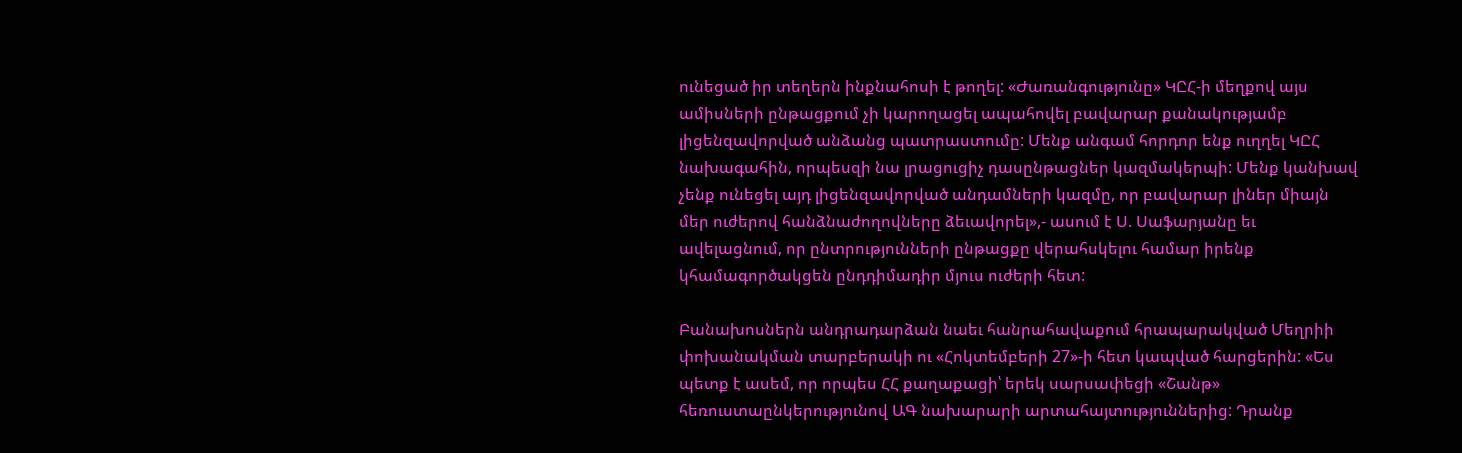ունեցած իր տեղերն ինքնահոսի է թողել: «Ժառանգությունը» ԿԸՀ-ի մեղքով այս ամիսների ընթացքում չի կարողացել ապահովել բավարար քանակությամբ լիցենզավորված անձանց պատրաստումը: Մենք անգամ հորդոր ենք ուղղել ԿԸՀ նախագահին, որպեսզի նա լրացուցիչ դասընթացներ կազմակերպի: Մենք կանխավ չենք ունեցել այդ լիցենզավորված անդամների կազմը, որ բավարար լիներ միայն մեր ուժերով հանձնաժողովները ձեւավորել»,- ասում է Ս. Սաֆարյանը եւ ավելացնում, որ ընտրությունների ընթացքը վերահսկելու համար իրենք կհամագործակցեն ընդդիմադիր մյուս ուժերի հետ:

Բանախոսներն անդրադարձան նաեւ հանրահավաքում հրապարակված Մեղրիի փոխանակման տարբերակի ու «Հոկտեմբերի 27»-ի հետ կապված հարցերին: «Ես պետք է ասեմ, որ որպես ՀՀ քաղաքացի՝ երեկ սարսափեցի «Շանթ» հեռուստաընկերությունով ԱԳ նախարարի արտահայտություններից: Դրանք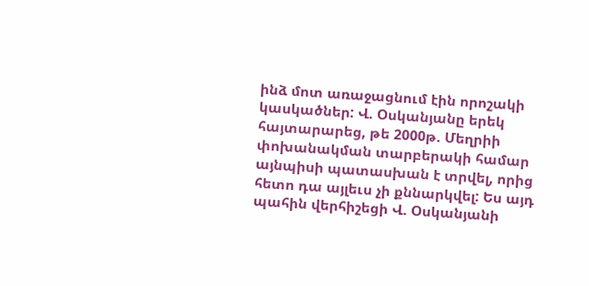ինձ մոտ առաջացնում էին որոշակի կասկածներ: Վ. Օսկանյանը երեկ հայտարարեց, թե 2000թ. Մեղրիի փոխանակման տարբերակի համար այնպիսի պատասխան է տրվել, որից հետո դա այլեւս չի քննարկվել: Ես այդ պահին վերհիշեցի Վ. Օսկանյանի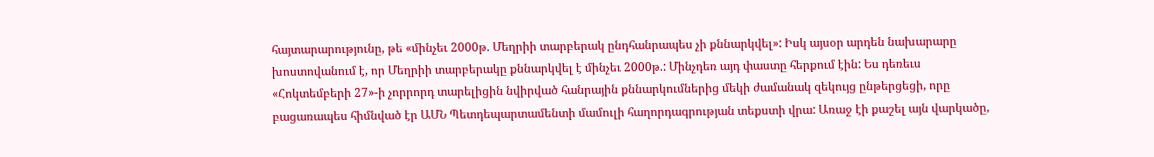հայտարարությունը, թե «մինչեւ 2000թ. Մեղրիի տարբերակ ընդհանրապես չի քննարկվել»: Իսկ այսօր արդեն նախարարը խոստովանում է, որ Մեղրիի տարբերակը քննարկվել է մինչեւ 2000թ.: Մինչդեռ այդ փաստը հերքում էին: Ես դեռեւս «Հոկտեմբերի 27»-ի չորրորդ տարելիցին նվիրված հանրային քննարկումներից մեկի ժամանակ զեկույց ընթերցեցի, որը բացառապես հիմնված էր ԱՄՆ Պետդեպարտամենտի մամուլի հաղորդագրության տեքստի վրա: Առաջ էի քաշել այն վարկածը,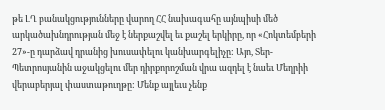թե ԼՂ բանակցությունները վարող ՀՀ նախագահը այնպիսի մեծ արկածախնդրության մեջ է ներքաշվել եւ քաշել երկիրը, որ «Հոկտեմբերի 27»-ը դարձավ դրանից խուսափելու կանխարգելիչը: Այո, Տեր-Պետրոսյանին աջակցելու մեր դիրքորոշման վրա ազդել է նաեւ Մեղրիի վերաբերյալ փաստաթուղթը: Մենք այլեւս չենք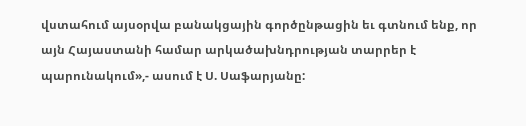վստահում այսօրվա բանակցային գործընթացին եւ գտնում ենք, որ այն Հայաստանի համար արկածախնդրության տարրեր է պարունակում»,- ասում է Ս. Սաֆարյանը: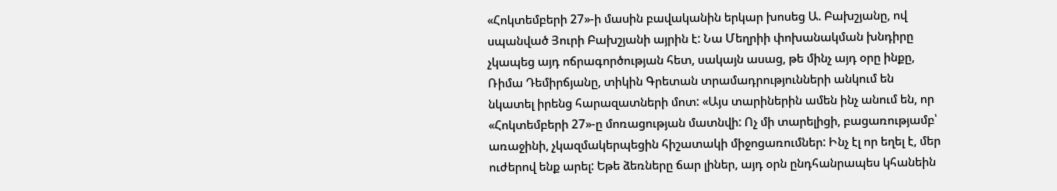«Հոկտեմբերի 27»-ի մասին բավականին երկար խոսեց Ա. Բախշյանը, ով սպանված Յուրի Բախշյանի այրին է: Նա Մեղրիի փոխանակման խնդիրը չկապեց այդ ոճրագործության հետ, սակայն ասաց, թե մինչ այդ օրը ինքը, Ռիմա Դեմիրճյանը, տիկին Գրետան տրամադրությունների անկում են նկատել իրենց հարազատների մոտ: «Այս տարիներին ամեն ինչ անում են, որ «Հոկտեմբերի 27»-ը մոռացության մատնվի: Ոչ մի տարելիցի, բացառությամբ՝ առաջինի, չկազմակերպեցին հիշատակի միջոցառումներ: Ինչ էլ որ եղել է, մեր ուժերով ենք արել: Եթե ձեռները ճար լիներ, այդ օրն ընդհանրապես կհանեին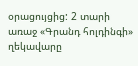օրացույցից: 2 տարի առաջ «Գրանդ հոլդինգի» ղեկավարը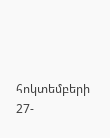հոկտեմբերի 27-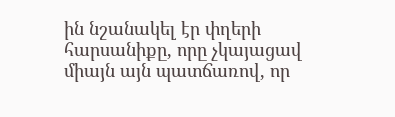ին նշանակել էր փղերի հարսանիքը, որը չկայացավ միայն այն պատճառով, որ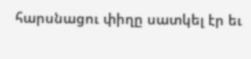հարսնացու փիղը սատկել էր եւ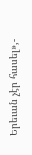Երեւան չէր հասել»,-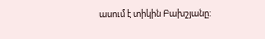ասում է տիկին Բախշյանը: